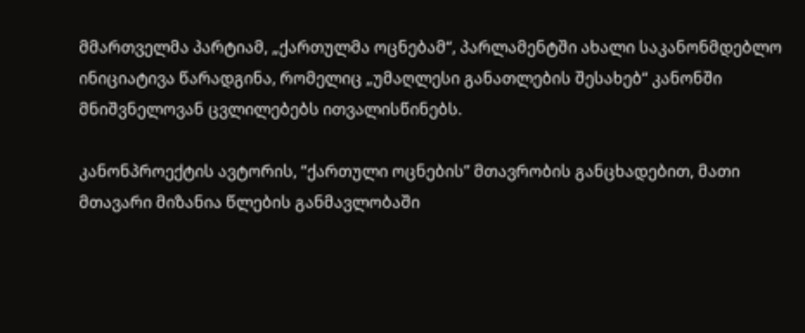მმართველმა პარტიამ, „ქართულმა ოცნებამ“, პარლამენტში ახალი საკანონმდებლო ინიციატივა წარადგინა, რომელიც „უმაღლესი განათლების შესახებ“ კანონში მნიშვნელოვან ცვლილებებს ითვალისწინებს.

კანონპროექტის ავტორის, “ქართული ოცნების” მთავრობის განცხადებით, მათი მთავარი მიზანია წლების განმავლობაში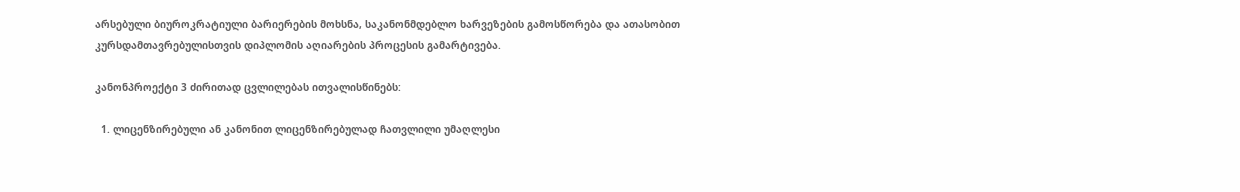არსებული ბიუროკრატიული ბარიერების მოხსნა, საკანონმდებლო ხარვეზების გამოსწორება და ათასობით კურსდამთავრებულისთვის დიპლომის აღიარების პროცესის გამარტივება.

კანონპროექტი 3 ძირითად ცვლილებას ითვალისწინებს:

  1. ლიცენზირებული ან კანონით ლიცენზირებულად ჩათვლილი უმაღლესი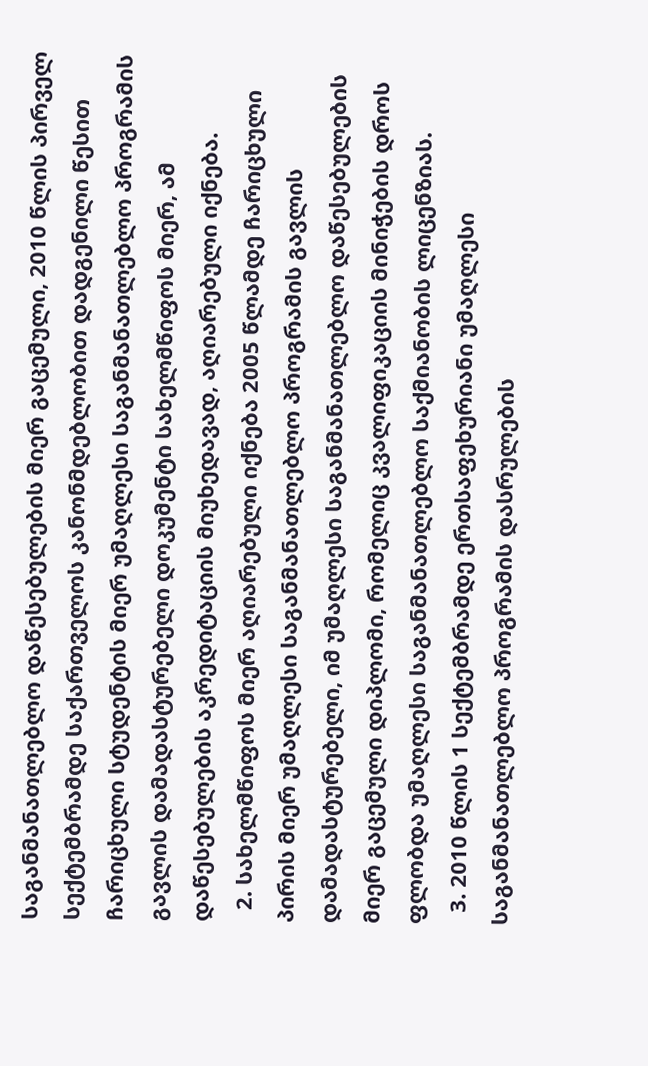საგანმანათლებლო დაწესებულების მიერ გაცემული, 2010 წლის პირველ სექტემბრამდე საქართველოს კანონმდებლობით დადგენილი წესით ჩარიცხული სტუდენტის მიერ უმაღლესი საგანმანათლებლო პროგრამის გავლის დამადასტურებელი დოკუმენტი სახელმწიფოს მიერ, ამ დაწესებულების აკრედიტაციის მიუხედავად, აღიარებული იქნება.
  2. სახელმწიფოს მიერ აღიარებული იქნება 2005 წლამდე ჩარიცხული პირის მიერ უმაღლესი საგანმანათლებლო პროგრამის გავლის დამადასტურებელი, იმ უმაღლესი საგანმანათლებლო დაწესებულების მიერ გაცემული დიპლომი, რომელიც კვალიფიკაციის მინიჭების დროს ფლობდა უმაღლესი საგანმანათლებლო საქმიანობის ლიცენზიას.
  3. 2010 წლის 1 სექტემბრამდე ერთსაფეხურიანი უმაღლესი საგანმანათლებლო პროგრამის დასრულების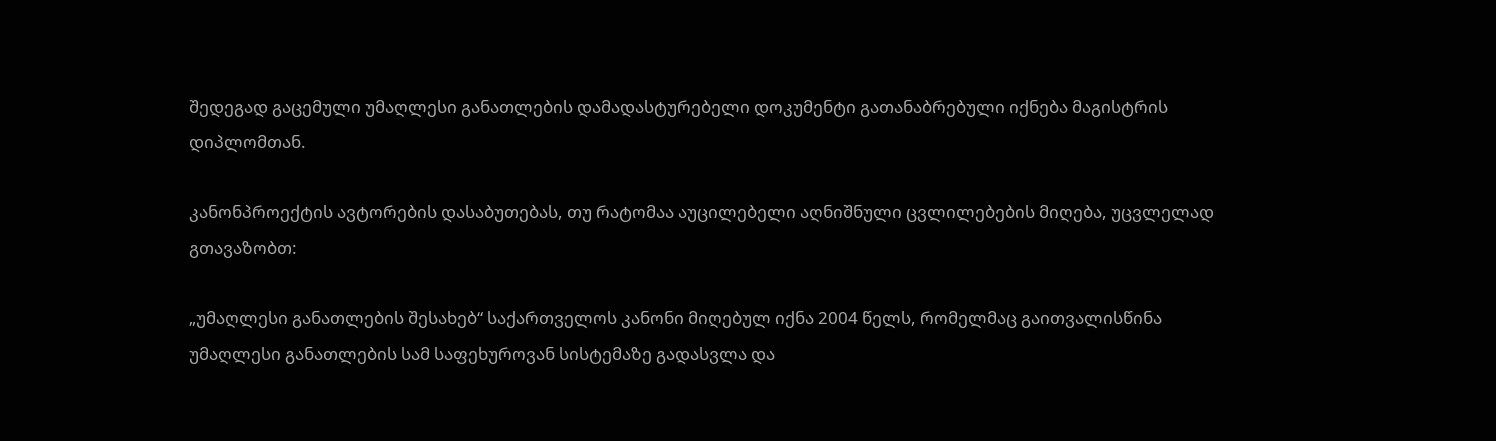შედეგად გაცემული უმაღლესი განათლების დამადასტურებელი დოკუმენტი გათანაბრებული იქნება მაგისტრის დიპლომთან.

კანონპროექტის ავტორების დასაბუთებას, თუ რატომაა აუცილებელი აღნიშნული ცვლილებების მიღება, უცვლელად გთავაზობთ:

„უმაღლესი განათლების შესახებ“ საქართველოს კანონი მიღებულ იქნა 2004 წელს, რომელმაც გაითვალისწინა უმაღლესი განათლების სამ საფეხუროვან სისტემაზე გადასვლა და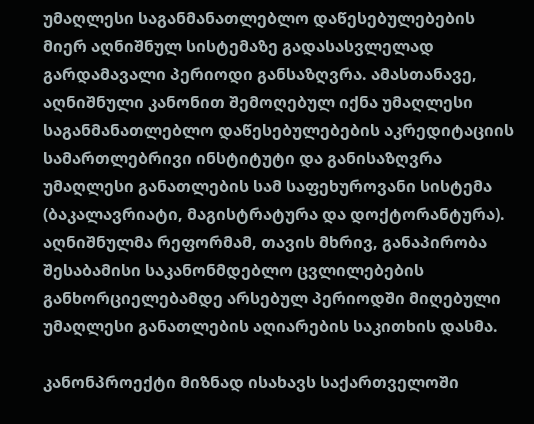უმაღლესი საგანმანათლებლო დაწესებულებების მიერ აღნიშნულ სისტემაზე გადასასვლელად გარდამავალი პერიოდი განსაზღვრა. ამასთანავე, აღნიშნული კანონით შემოღებულ იქნა უმაღლესი საგანმანათლებლო დაწესებულებების აკრედიტაციის სამართლებრივი ინსტიტუტი და განისაზღვრა უმაღლესი განათლების სამ საფეხუროვანი სისტემა (ბაკალავრიატი, მაგისტრატურა და დოქტორანტურა). აღნიშნულმა რეფორმამ, თავის მხრივ, განაპირობა შესაბამისი საკანონმდებლო ცვლილებების განხორციელებამდე არსებულ პერიოდში მიღებული უმაღლესი განათლების აღიარების საკითხის დასმა.

კანონპროექტი მიზნად ისახავს საქართველოში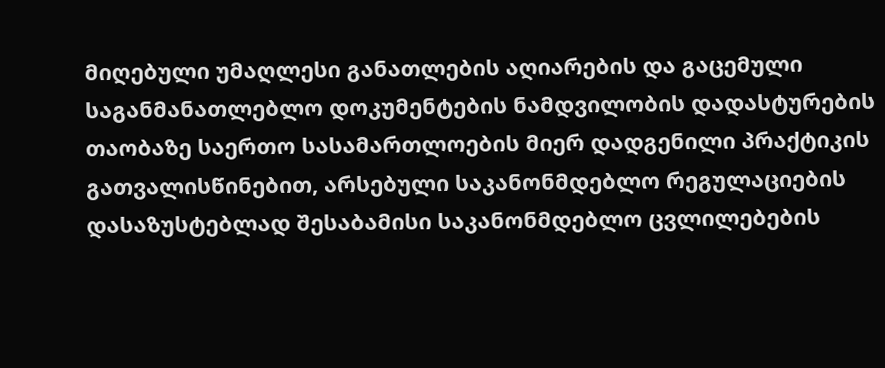მიღებული უმაღლესი განათლების აღიარების და გაცემული საგანმანათლებლო დოკუმენტების ნამდვილობის დადასტურების თაობაზე საერთო სასამართლოების მიერ დადგენილი პრაქტიკის გათვალისწინებით, არსებული საკანონმდებლო რეგულაციების დასაზუსტებლად შესაბამისი საკანონმდებლო ცვლილებების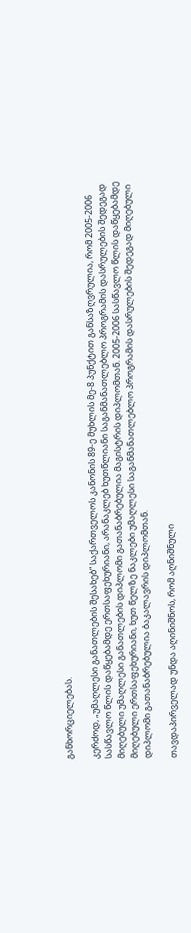განხორციელებას.

კერძოდ, „უმაღლესი განათლების შესახებ“ საქართველოს კანონის 89-ე მუხლის მე-8 პუნქტით განსაზღვრულია, რომ 2005-2006 სასწავლო წლის დაწყებამდე ერთსაფეხურიანი, არანაკლებ ხუთწლიანი საგანმანათლებლო პროგრამის დასრულების შედეგად მიღებული უმაღლესი განათლების დიპლომი გათანაბრებულია მაგისტრის დიპლომთან. 2005-2006 სასწავლო წლის დაწყებამდე მიღებული ერთსაფეხურიანი, ხუთ წელზე ნაკლები უმაღლესი საგანმანათლებლო პროგრამის დასრულების შედეგად მიღებული დიპლომი გათანაბრებულია ბაკალავრის დიპლომთან.

თავდაპირველად უნდა აღინიშნოს, რომ აღნიშნული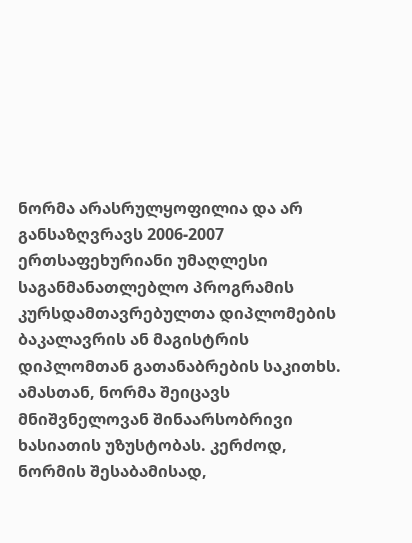ნორმა არასრულყოფილია და არ განსაზღვრავს 2006-2007 ერთსაფეხურიანი უმაღლესი საგანმანათლებლო პროგრამის კურსდამთავრებულთა დიპლომების ბაკალავრის ან მაგისტრის დიპლომთან გათანაბრების საკითხს. ამასთან, ნორმა შეიცავს მნიშვნელოვან შინაარსობრივი ხასიათის უზუსტობას. კერძოდ, ნორმის შესაბამისად,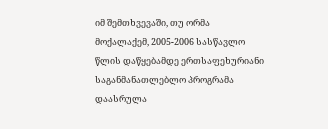იმ შემთხვევაში, თუ ორმა მოქალაქემ, 2005-2006 სასწავლო წლის დაწყებამდე ერთსაფეხურიანი საგანმანათლებლო პროგრამა დაასრულა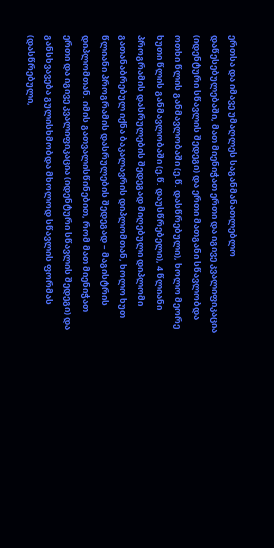ერთსა და იმავე უმაღლეს საგანმანათლებლო დაწესებულებაში, მათ მიენიჭათ ერთი და იგივე კვალიფიკაცია (იდენტური სწავლის შედეგი) და ერთი მათგანი სწავლობდა ოთხი წლის განმავლობაში (ე.წ. დასწრებული), ხოლო მეორე ხუთი წლის განმავლობაში (ე.წ. დაუსწრებელი), 4 წლიანი პროგრამის დასრულების შედეგად მიღებული დიპლომი გათანაბრებულ იქნა ბაკალავრის დიპლომთან, ხოლო ხუთ წლიანი პროგრამის დასრულების შედეგად – მაგისტრის დიპლომთან. იმის გათვალისწინებით, რომ მათ მიენიჭათ ერთი და იგივე კვალიფიკაცია (იდენტური სწავლის შედეგი) და განსხვავება გულისხმობდა მხოლოდ სწავლის ფორმას (დასწრებული,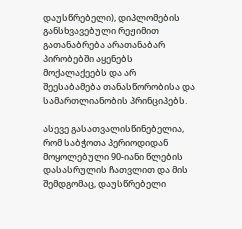დაუსწრებელი), დიპლომების განსხვავებული რეჟიმით გათანაბრება არათანაბარ პირობებში აყენებს მოქალაქეებს და არ შეესაბამება თანასწორობისა და სამართლიანობის პრინციპებს.

ასევე გასათვალისწინებელია, რომ საბჭოთა პერიოდიდან მოყოლებული 90-იანი წლების დასასრულის ჩათვლით და მის შემდგომაც, დაუსწრებელი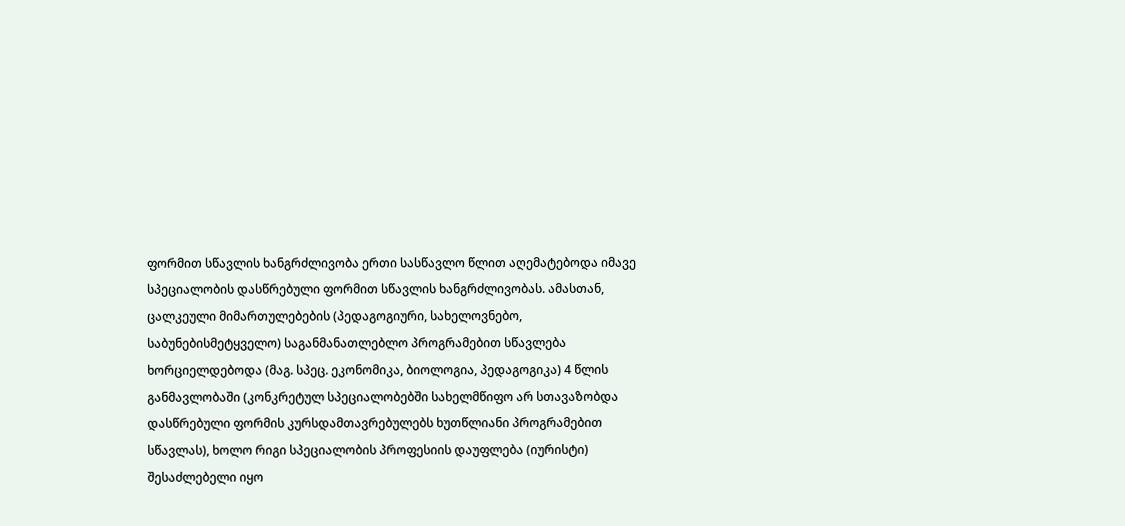ფორმით სწავლის ხანგრძლივობა ერთი სასწავლო წლით აღემატებოდა იმავე სპეციალობის დასწრებული ფორმით სწავლის ხანგრძლივობას. ამასთან, ცალკეული მიმართულებების (პედაგოგიური, სახელოვნებო, საბუნებისმეტყველო) საგანმანათლებლო პროგრამებით სწავლება ხორციელდებოდა (მაგ. სპეც. ეკონომიკა, ბიოლოგია, პედაგოგიკა) 4 წლის განმავლობაში (კონკრეტულ სპეციალობებში სახელმწიფო არ სთავაზობდა დასწრებული ფორმის კურსდამთავრებულებს ხუთწლიანი პროგრამებით სწავლას), ხოლო რიგი სპეციალობის პროფესიის დაუფლება (იურისტი) შესაძლებელი იყო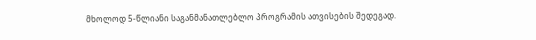მხოლოდ 5-წლიანი საგანმანათლებლო პროგრამის ათვისების შედეგად.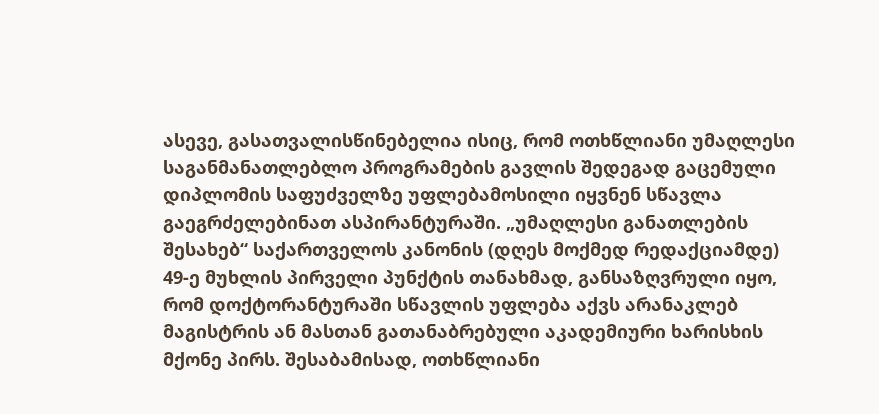ასევე, გასათვალისწინებელია ისიც, რომ ოთხწლიანი უმაღლესი საგანმანათლებლო პროგრამების გავლის შედეგად გაცემული დიპლომის საფუძველზე უფლებამოსილი იყვნენ სწავლა გაეგრძელებინათ ასპირანტურაში. „უმაღლესი განათლების შესახებ“ საქართველოს კანონის (დღეს მოქმედ რედაქციამდე) 49-ე მუხლის პირველი პუნქტის თანახმად, განსაზღვრული იყო, რომ დოქტორანტურაში სწავლის უფლება აქვს არანაკლებ მაგისტრის ან მასთან გათანაბრებული აკადემიური ხარისხის მქონე პირს. შესაბამისად, ოთხწლიანი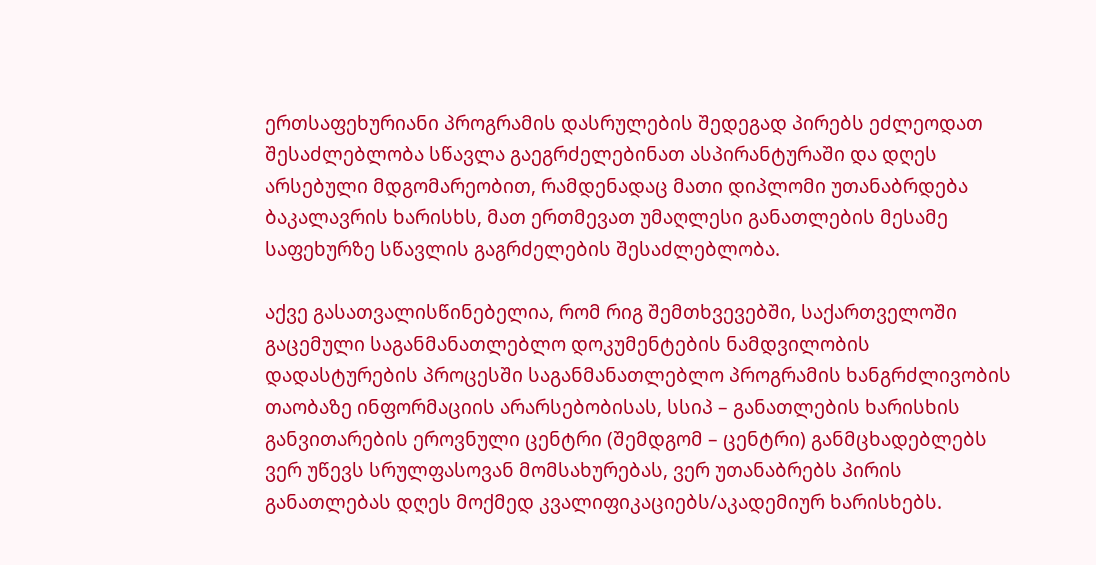ერთსაფეხურიანი პროგრამის დასრულების შედეგად პირებს ეძლეოდათ შესაძლებლობა სწავლა გაეგრძელებინათ ასპირანტურაში და დღეს არსებული მდგომარეობით, რამდენადაც მათი დიპლომი უთანაბრდება ბაკალავრის ხარისხს, მათ ერთმევათ უმაღლესი განათლების მესამე საფეხურზე სწავლის გაგრძელების შესაძლებლობა.

აქვე გასათვალისწინებელია, რომ რიგ შემთხვევებში, საქართველოში გაცემული საგანმანათლებლო დოკუმენტების ნამდვილობის დადასტურების პროცესში საგანმანათლებლო პროგრამის ხანგრძლივობის თაობაზე ინფორმაციის არარსებობისას, სსიპ – განათლების ხარისხის განვითარების ეროვნული ცენტრი (შემდგომ – ცენტრი) განმცხადებლებს ვერ უწევს სრულფასოვან მომსახურებას, ვერ უთანაბრებს პირის განათლებას დღეს მოქმედ კვალიფიკაციებს/აკადემიურ ხარისხებს.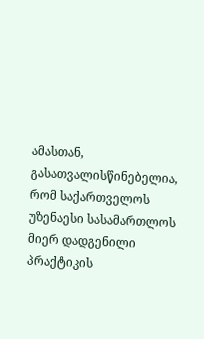ამასთან, გასათვალისწინებელია, რომ საქართველოს უზენაესი სასამართლოს მიერ დადგენილი პრაქტიკის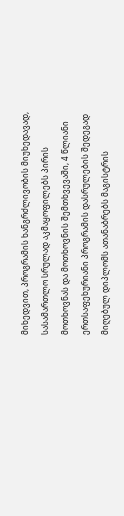მიხედვით, პროგრამის ხანგრძლივობის მიუხედავად, სასამართლო სრულად აკმაყოფილებს პირის მოთხოვნას და მოთხოვნის შემთხვევაში, 4 წლიანი ერთსაფეხურიანი პროგრამის დასრულების შედეგად მიღებულ დიპლომს ათანაბრებს მაგისტრის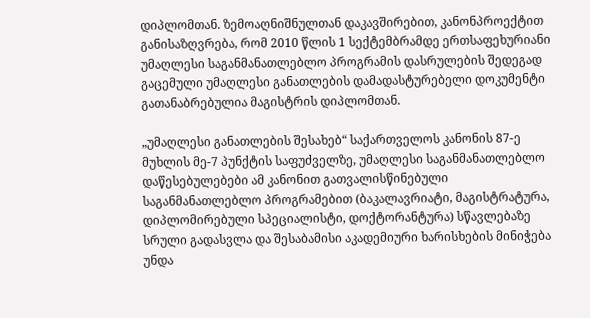დიპლომთან. ზემოაღნიშნულთან დაკავშირებით, კანონპროექტით განისაზღვრება, რომ 2010 წლის 1 სექტემბრამდე ერთსაფეხურიანი უმაღლესი საგანმანათლებლო პროგრამის დასრულების შედეგად გაცემული უმაღლესი განათლების დამადასტურებელი დოკუმენტი გათანაბრებულია მაგისტრის დიპლომთან.

„უმაღლესი განათლების შესახებ“ საქართველოს კანონის 87-ე მუხლის მე-7 პუნქტის საფუძველზე, უმაღლესი საგანმანათლებლო დაწესებულებები ამ კანონით გათვალისწინებული საგანმანათლებლო პროგრამებით (ბაკალავრიატი, მაგისტრატურა, დიპლომირებული სპეციალისტი, დოქტორანტურა) სწავლებაზე სრული გადასვლა და შესაბამისი აკადემიური ხარისხების მინიჭება უნდა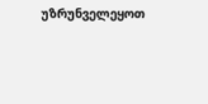უზრუნველეყოთ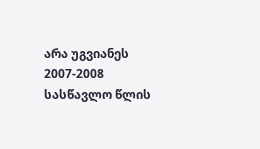არა უგვიანეს 2007-2008 სასწავლო წლის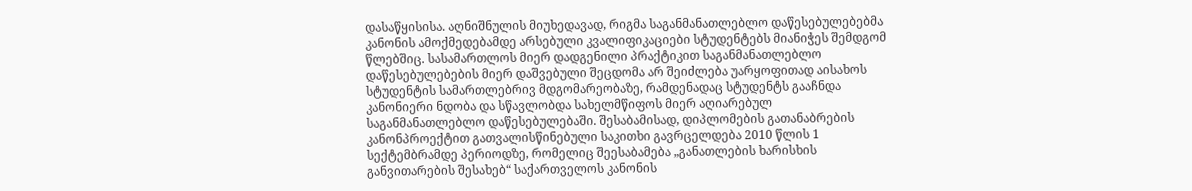დასაწყისისა. აღნიშნულის მიუხედავად, რიგმა საგანმანათლებლო დაწესებულებებმა კანონის ამოქმედებამდე არსებული კვალიფიკაციები სტუდენტებს მიანიჭეს შემდგომ წლებშიც. სასამართლოს მიერ დადგენილი პრაქტიკით საგანმანათლებლო დაწესებულებების მიერ დაშვებული შეცდომა არ შეიძლება უარყოფითად აისახოს სტუდენტის სამართლებრივ მდგომარეობაზე, რამდენადაც სტუდენტს გააჩნდა კანონიერი ნდობა და სწავლობდა სახელმწიფოს მიერ აღიარებულ საგანმანათლებლო დაწესებულებაში. შესაბამისად, დიპლომების გათანაბრების კანონპროექტით გათვალისწინებული საკითხი გავრცელდება 2010 წლის 1 სექტემბრამდე პერიოდზე, რომელიც შეესაბამება „განათლების ხარისხის განვითარების შესახებ“ საქართველოს კანონის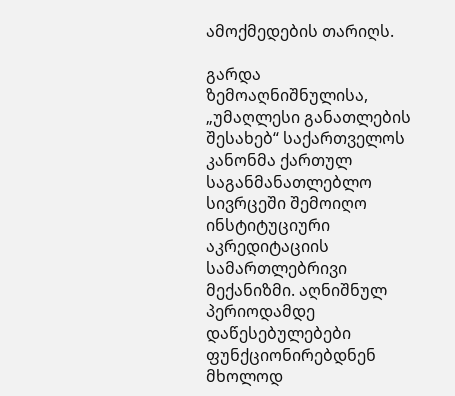ამოქმედების თარიღს.

გარდა ზემოაღნიშნულისა, „უმაღლესი განათლების შესახებ“ საქართველოს კანონმა ქართულ საგანმანათლებლო სივრცეში შემოიღო ინსტიტუციური აკრედიტაციის სამართლებრივი მექანიზმი. აღნიშნულ პერიოდამდე დაწესებულებები ფუნქციონირებდნენ მხოლოდ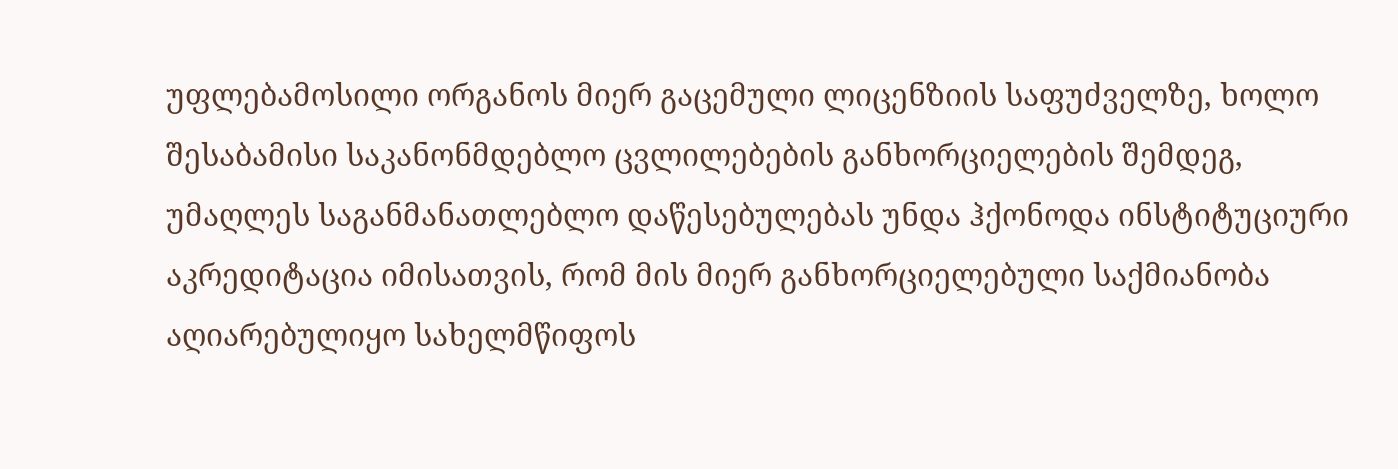უფლებამოსილი ორგანოს მიერ გაცემული ლიცენზიის საფუძველზე, ხოლო შესაბამისი საკანონმდებლო ცვლილებების განხორციელების შემდეგ, უმაღლეს საგანმანათლებლო დაწესებულებას უნდა ჰქონოდა ინსტიტუციური აკრედიტაცია იმისათვის, რომ მის მიერ განხორციელებული საქმიანობა აღიარებულიყო სახელმწიფოს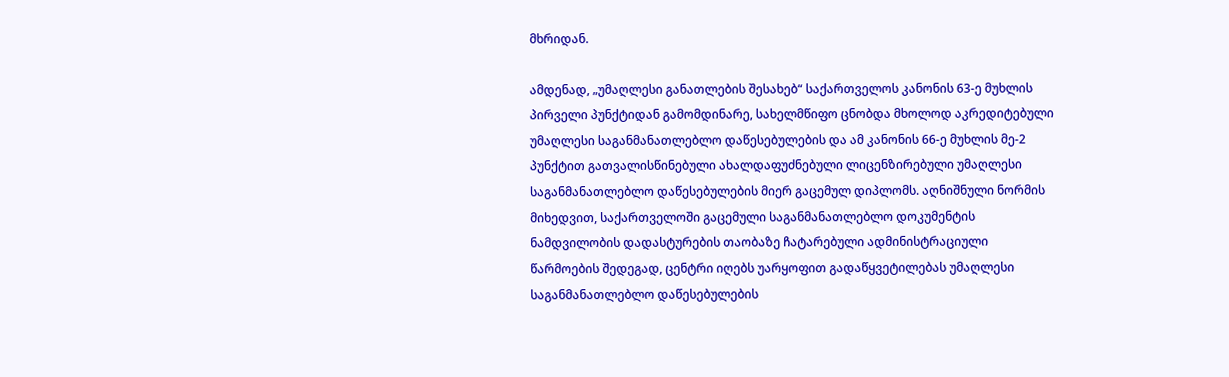მხრიდან.

ამდენად, „უმაღლესი განათლების შესახებ“ საქართველოს კანონის 63-ე მუხლის პირველი პუნქტიდან გამომდინარე, სახელმწიფო ცნობდა მხოლოდ აკრედიტებული უმაღლესი საგანმანათლებლო დაწესებულების და ამ კანონის 66-ე მუხლის მე-2 პუნქტით გათვალისწინებული ახალდაფუძნებული ლიცენზირებული უმაღლესი საგანმანათლებლო დაწესებულების მიერ გაცემულ დიპლომს. აღნიშნული ნორმის მიხედვით, საქართველოში გაცემული საგანმანათლებლო დოკუმენტის ნამდვილობის დადასტურების თაობაზე ჩატარებული ადმინისტრაციული წარმოების შედეგად, ცენტრი იღებს უარყოფით გადაწყვეტილებას უმაღლესი საგანმანათლებლო დაწესებულების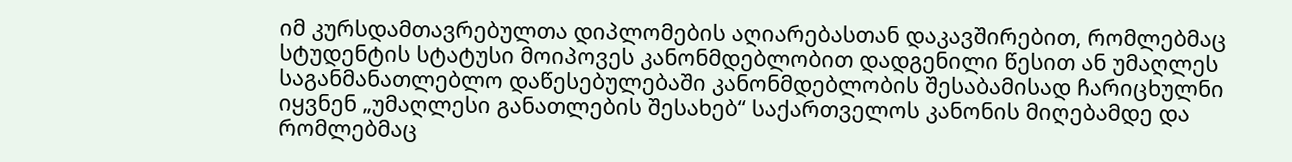იმ კურსდამთავრებულთა დიპლომების აღიარებასთან დაკავშირებით, რომლებმაც სტუდენტის სტატუსი მოიპოვეს კანონმდებლობით დადგენილი წესით ან უმაღლეს საგანმანათლებლო დაწესებულებაში კანონმდებლობის შესაბამისად ჩარიცხულნი იყვნენ „უმაღლესი განათლების შესახებ“ საქართველოს კანონის მიღებამდე და რომლებმაც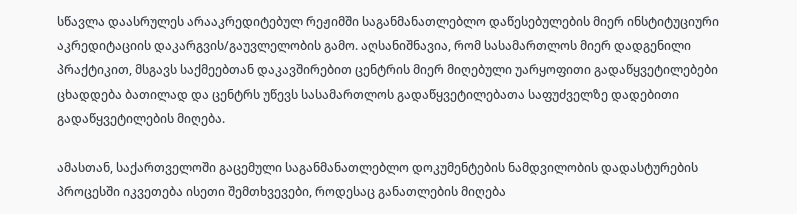სწავლა დაასრულეს არააკრედიტებულ რეჟიმში საგანმანათლებლო დაწესებულების მიერ ინსტიტუციური აკრედიტაციის დაკარგვის/გაუვლელობის გამო. აღსანიშნავია, რომ სასამართლოს მიერ დადგენილი პრაქტიკით, მსგავს საქმეებთან დაკავშირებით ცენტრის მიერ მიღებული უარყოფითი გადაწყვეტილებები ცხადდება ბათილად და ცენტრს უწევს სასამართლოს გადაწყვეტილებათა საფუძველზე დადებითი გადაწყვეტილების მიღება.

ამასთან, საქართველოში გაცემული საგანმანათლებლო დოკუმენტების ნამდვილობის დადასტურების პროცესში იკვეთება ისეთი შემთხვევები, როდესაც განათლების მიღება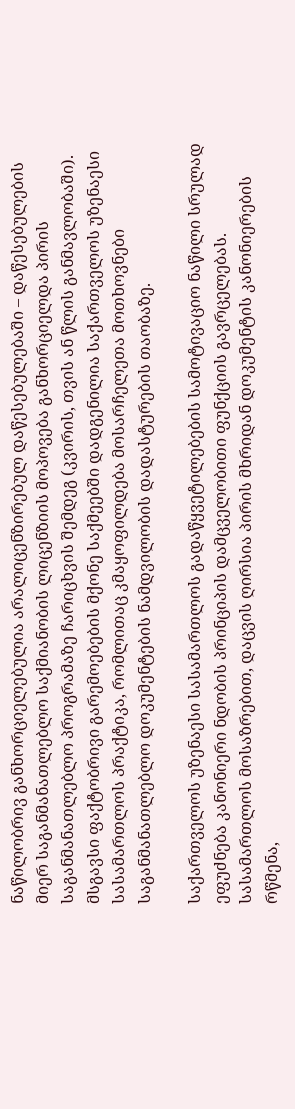ნაწილობრივ განხორციელებულია არალიცენზირებულ დაწესებულებაში – დაწესებულების მიერ საგანმანათლებლო საქმიანობის ლიცენზიის მოპოვება განხორციელდა პირის საგანმანათლებლო პროგრამაზე ჩარიცხვის შემდეგ (კვირის, თვის ან წლის განმავლობაში). მსგავსი ფაქტობრივი გარემოებების მქონე საქმეებში დადგენილია საქართველოს უზენაესი სასამართლოს პრაქტიკა, რომლითაც კმაყოფილდება მოსარჩელეთა მოთხოვნები საგანმანათლებლო დოკუმენტების ნამდვილობის დადასტურების თაობაზე.

საქართველოს უზენაესი სასამართლოს გადაწყვეტილებების სამოტივაციო ნაწილი სრულად ეფუძნება კანონიერი ნდობის პრინციპის დამცველობითი ფუნქციის გავრცელებას. სასამართლოს მოსაზრებით, დაცვის ღირსია პირის მხრიდან დოკუმენტის კანონიერების რწმენა,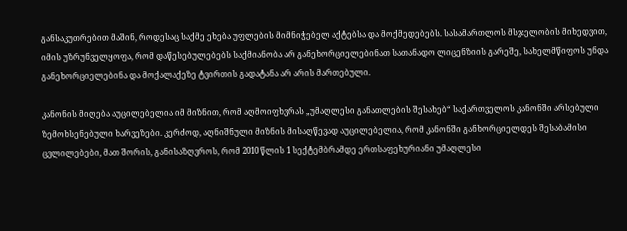განსაკუთრებით მაშინ, როდესაც საქმე ეხება უფლების მიმნიჭებელ აქტებსა და მოქმედებებს. სასამართლოს მსჯელობის მიხედვით, იმის უზრუნველყოფა, რომ დაწესებულებებს საქმიანობა არ განეხორციელებინათ სათანადო ლიცენზიის გარეშე, სახელმწიფოს უნდა განეხორციელებინა და მოქალაქეზე ტვირთის გადატანა არ არის მართებული.

კანონის მიღება აუცილებელია იმ მიზნით, რომ აღმოიფხვრას „უმაღლესი განათლების შესახებ“ საქართველოს კანონში არსებული ზემოხსენებული ხარვეზები. კერძოდ, აღნიშნული მიზნის მისაღწევად აუცილებელია, რომ კანონში განხორციელდეს შესაბამისი ცვლილებები, მათ შორის, განისაზღვროს, რომ 2010 წლის 1 სექტემბრამდე ერთსაფეხურიანი უმაღლესი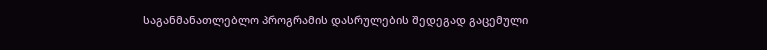საგანმანათლებლო პროგრამის დასრულების შედეგად გაცემული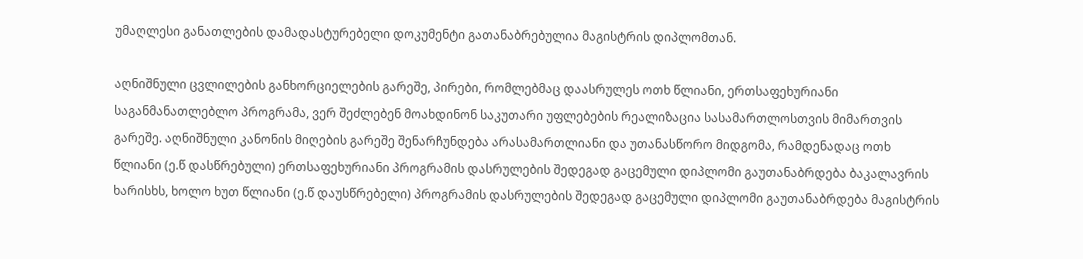უმაღლესი განათლების დამადასტურებელი დოკუმენტი გათანაბრებულია მაგისტრის დიპლომთან.

აღნიშნული ცვლილების განხორციელების გარეშე, პირები, რომლებმაც დაასრულეს ოთხ წლიანი, ერთსაფეხურიანი საგანმანათლებლო პროგრამა, ვერ შეძლებენ მოახდინონ საკუთარი უფლებების რეალიზაცია სასამართლოსთვის მიმართვის გარეშე. აღნიშნული კანონის მიღების გარეშე შენარჩუნდება არასამართლიანი და უთანასწორო მიდგომა, რამდენადაც ოთხ წლიანი (ე.წ დასწრებული) ერთსაფეხურიანი პროგრამის დასრულების შედეგად გაცემული დიპლომი გაუთანაბრდება ბაკალავრის ხარისხს, ხოლო ხუთ წლიანი (ე.წ დაუსწრებელი) პროგრამის დასრულების შედეგად გაცემული დიპლომი გაუთანაბრდება მაგისტრის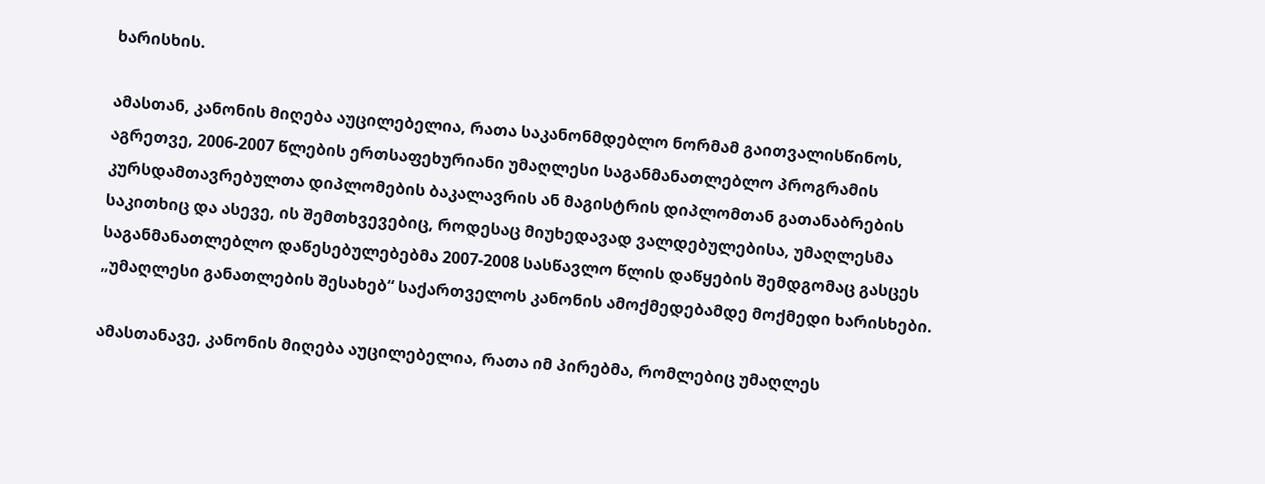ხარისხის.

ამასთან, კანონის მიღება აუცილებელია, რათა საკანონმდებლო ნორმამ გაითვალისწინოს, აგრეთვე, 2006-2007 წლების ერთსაფეხურიანი უმაღლესი საგანმანათლებლო პროგრამის კურსდამთავრებულთა დიპლომების ბაკალავრის ან მაგისტრის დიპლომთან გათანაბრების საკითხიც და ასევე, ის შემთხვევებიც, როდესაც მიუხედავად ვალდებულებისა, უმაღლესმა საგანმანათლებლო დაწესებულებებმა 2007-2008 სასწავლო წლის დაწყების შემდგომაც გასცეს „უმაღლესი განათლების შესახებ“ საქართველოს კანონის ამოქმედებამდე მოქმედი ხარისხები.

ამასთანავე, კანონის მიღება აუცილებელია, რათა იმ პირებმა, რომლებიც უმაღლეს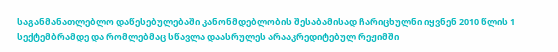საგანმანათლებლო დაწესებულებაში კანონმდებლობის შესაბამისად ჩარიცხულნი იყვნენ 2010 წლის 1 სექტემბრამდე და რომლებმაც სწავლა დაასრულეს არააკრედიტებულ რეჟიმში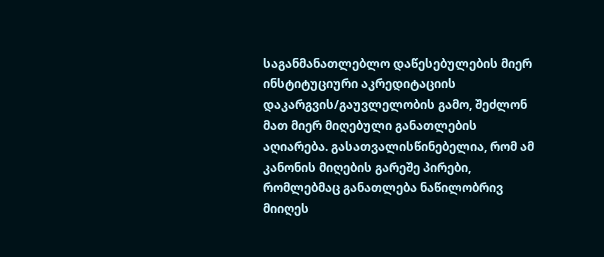საგანმანათლებლო დაწესებულების მიერ ინსტიტუციური აკრედიტაციის დაკარგვის/გაუვლელობის გამო, შეძლონ მათ მიერ მიღებული განათლების აღიარება. გასათვალისწინებელია, რომ ამ კანონის მიღების გარეშე პირები, რომლებმაც განათლება ნაწილობრივ მიიღეს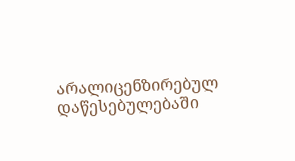არალიცენზირებულ დაწესებულებაში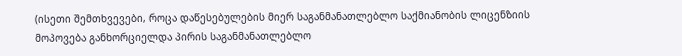(ისეთი შემთხვევები, როცა დაწესებულების მიერ საგანმანათლებლო საქმიანობის ლიცენზიის მოპოვება განხორციელდა პირის საგანმანათლებლო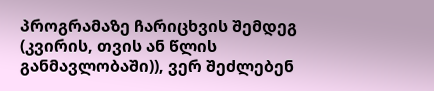პროგრამაზე ჩარიცხვის შემდეგ (კვირის, თვის ან წლის განმავლობაში)), ვერ შეძლებენ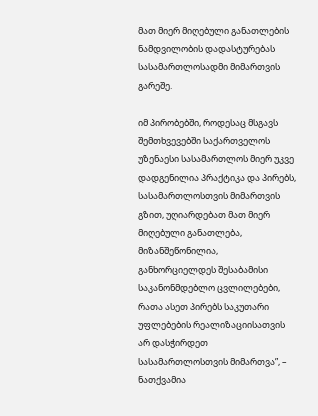მათ მიერ მიღებული განათლების ნამდვილობის დადასტურებას სასამართლოსადმი მიმართვის გარეშე.

იმ პირობებში, როდესაც მსგავს შემთხვევებში საქართველოს უზენაესი სასამართლოს მიერ უკვე დადგენილია პრაქტიკა და პირებს, სასამართლოსთვის მიმართვის გზით, უღიარდებათ მათ მიერ მიღებული განათლება, მიზანშეწონილია, განხორციელდეს შესაბამისი საკანონმდებლო ცვლილებები, რათა ასეთ პირებს საკუთარი უფლებების რეალიზაციისათვის არ დასჭირდეთ სასამართლოსთვის მიმართვა”, – ნათქვამია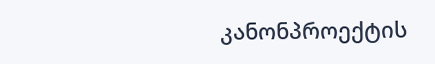კანონპროექტის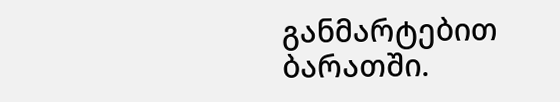განმარტებით ბარათში.